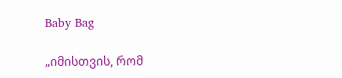Baby Bag

„იმისთვის, რომ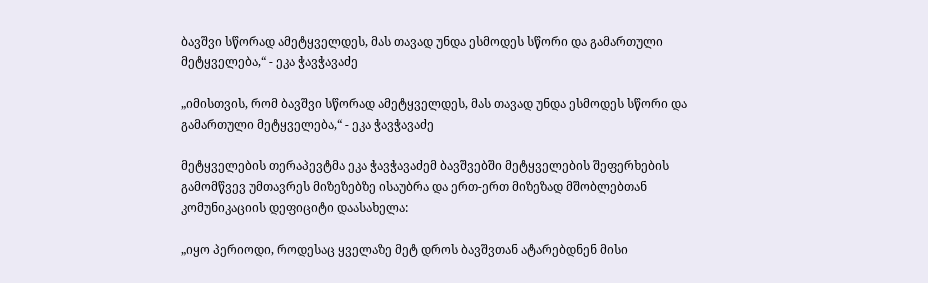ბავშვი სწორად ამეტყველდეს, მას თავად უნდა ესმოდეს სწორი და გამართული მეტყველება,“ - ეკა ჭავჭავაძე

„იმისთვის, რომ ბავშვი სწორად ამეტყველდეს, მას თავად უნდა ესმოდეს სწორი და გამართული მეტყველება,“ - ეკა ჭავჭავაძე

მეტყველების თერაპევტმა ეკა ჭავჭავაძემ ბავშვებში მეტყველების შეფერხების გამომწვევ უმთავრეს მიზეზებზე ისაუბრა და ერთ-ერთ მიზეზად მშობლებთან კომუნიკაციის დეფიციტი დაასახელა:

„იყო პერიოდი, როდესაც ყველაზე მეტ დროს ბავშვთან ატარებდნენ მისი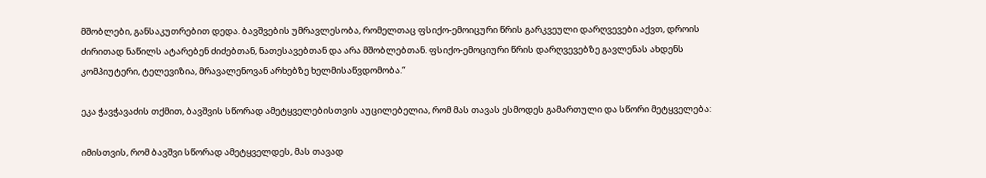მშობლები, განსაკუთრებით დედა. ბავშვების უმრავლესობა, რომელთაც ფსიქო-ემოიცური წრის გარკვეული დარღვევები აქვთ, დროის ძირითად ნაწილს ატარებენ ძიძებთან, ნათესავებთან და არა მშობლებთან. ფსიქო-ემოციური წრის დარღვევებზე გავლენას ახდენს კომპიუტერი, ტელევიზია, მრავალენოვან არხებზე ხელმისაწვდომობა.“

ეკა ჭავჭავაძის თქმით, ბავშვის სწორად ამეტყველებისთვის აუცილებელია, რომ მას თავას ესმოდეს გამართული და სწორი მეტყველება:

იმისთვის, რომ ბავშვი სწორად ამეტყველდეს, მას თავად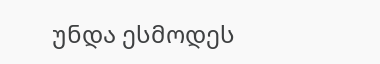უნდა ესმოდეს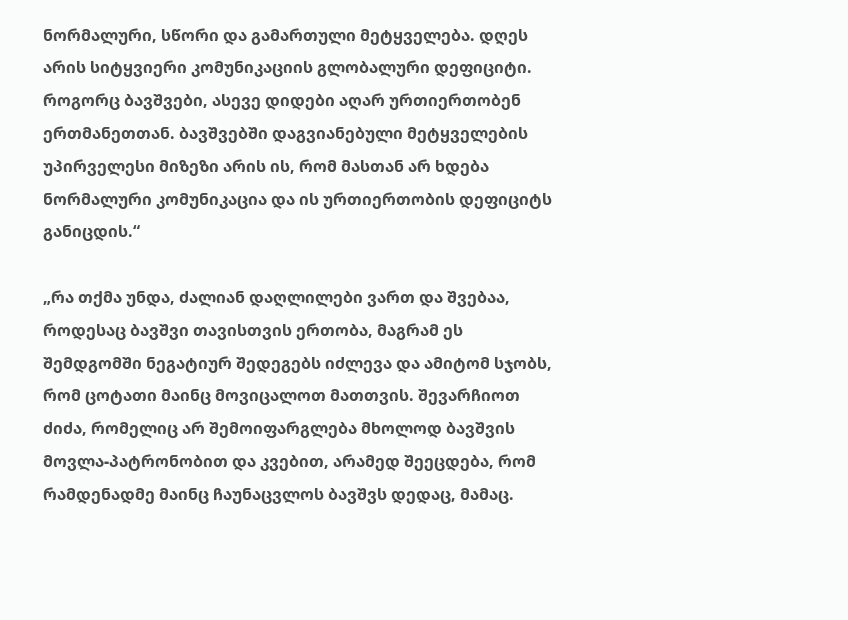ნორმალური, სწორი და გამართული მეტყველება. დღეს არის სიტყვიერი კომუნიკაციის გლობალური დეფიციტი. როგორც ბავშვები, ასევე დიდები აღარ ურთიერთობენ ერთმანეთთან. ბავშვებში დაგვიანებული მეტყველების უპირველესი მიზეზი არის ის, რომ მასთან არ ხდება ნორმალური კომუნიკაცია და ის ურთიერთობის დეფიციტს განიცდის.“

„რა თქმა უნდა, ძალიან დაღლილები ვართ და შვებაა, როდესაც ბავშვი თავისთვის ერთობა, მაგრამ ეს შემდგომში ნეგატიურ შედეგებს იძლევა და ამიტომ სჯობს, რომ ცოტათი მაინც მოვიცალოთ მათთვის. შევარჩიოთ ძიძა, რომელიც არ შემოიფარგლება მხოლოდ ბავშვის მოვლა-პატრონობით და კვებით, არამედ შეეცდება, რომ რამდენადმე მაინც ჩაუნაცვლოს ბავშვს დედაც, მამაც.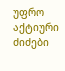უფრო აქტიური ძიძები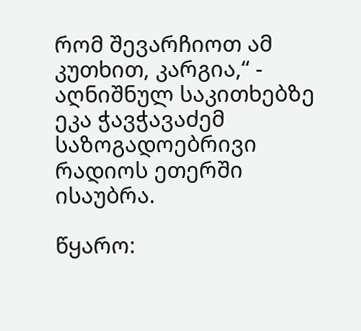რომ შევარჩიოთ ამ კუთხით, კარგია,“ - აღნიშნულ საკითხებზე ეკა ჭავჭავაძემ საზოგადოებრივი რადიოს ეთერში ისაუბრა.

წყარო: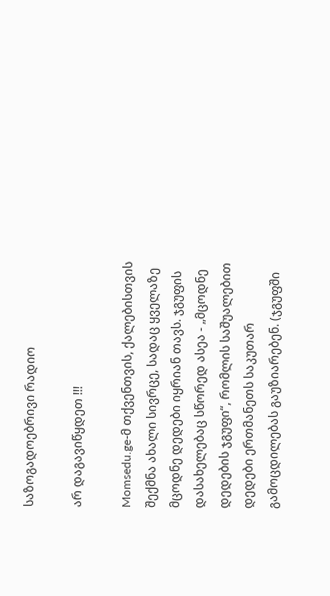საზოგადოებრივი რადიო

არ დაგავიწყდეთ !!!

Momsedu.ge-მ თქვენთვის, ქალებისთვის შექმნა ახალი სივრცე, სადაც ყველაზე მცოდნე დედები იყრიან თავს. ჯგუფის დასახელებაც სწორედ ასეა - „მცოდნე დედების ჯგუფი“, რომლის საშუალებით დედები ერთმანეთს საკუთარ გამოცდილებას გაუზიარებენ. (ჯგუფში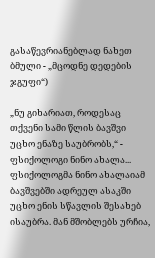გასაწევრიანებლად ნახეთ ბმული - „მცოდნე დედების ჯგუფი“)

„ნუ გიხარიათ, როდესაც თქვენი სამი წლის ბავშვი უცხო ენაზე საუბრობს,“ - ფსიქოლოგი ნინო ახალა...
ფსიქოლოგმა ნინო ახალაიამ ბავშვებში ადრეულ ასაკში უცხო ენის სწავლის შესახებ ისაუბრა. მან მშობლებს ურჩია,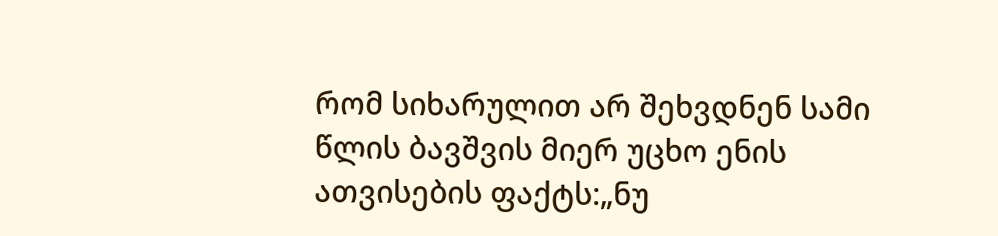რომ სიხარულით არ შეხვდნენ სამი წლის ბავშვის მიერ უცხო ენის ათვისების ფაქტს:„ნუ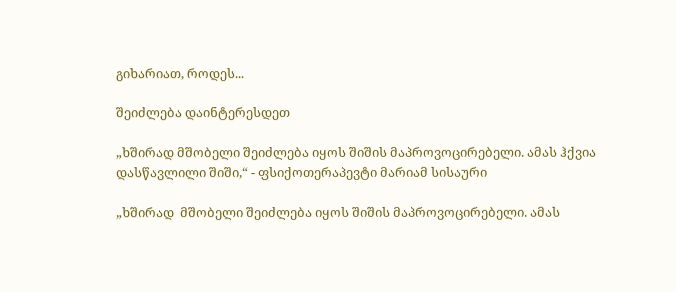გიხარიათ, როდეს...

შეიძლება დაინტერესდეთ

„ხშირად მშობელი შეიძლება იყოს შიშის მაპროვოცირებელი. ამას ჰქვია დასწავლილი შიში,“ - ფსიქოთერაპევტი მარიამ სისაური

„ხშირად  მშობელი შეიძლება იყოს შიშის მაპროვოცირებელი. ამას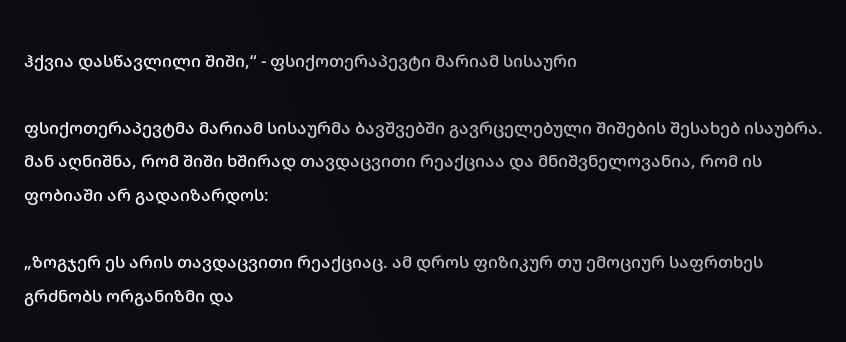ჰქვია დასწავლილი შიში,“ - ფსიქოთერაპევტი მარიამ სისაური

ფსიქოთერაპევტმა მარიამ სისაურმა ბავშვებში გავრცელებული შიშების შესახებ ისაუბრა. მან აღნიშნა, რომ შიში ხშირად თავდაცვითი რეაქციაა და მნიშვნელოვანია, რომ ის ფობიაში არ გადაიზარდოს:

„ზოგჯერ ეს არის თავდაცვითი რეაქციაც. ამ დროს ფიზიკურ თუ ემოციურ საფრთხეს გრძნობს ორგანიზმი და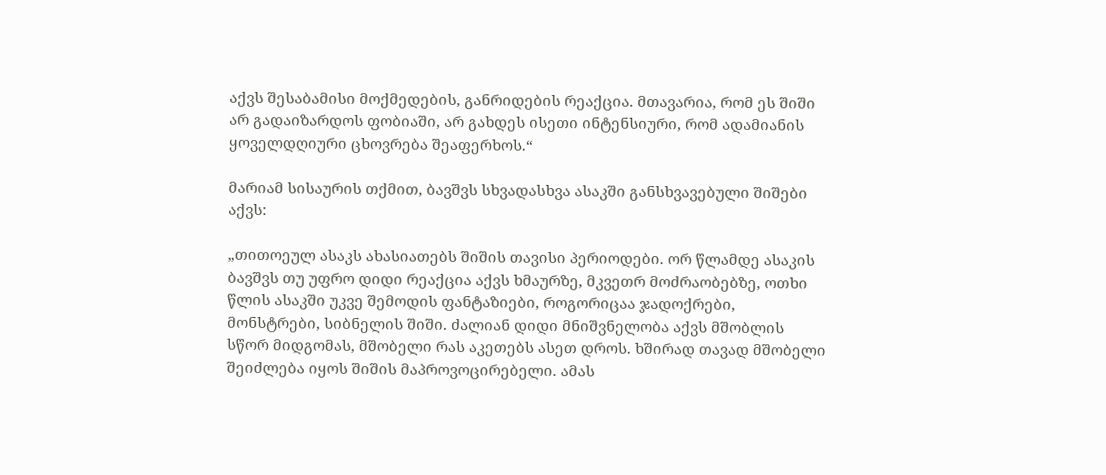აქვს შესაბამისი მოქმედების, განრიდების რეაქცია. მთავარია, რომ ეს შიში არ გადაიზარდოს ფობიაში, არ გახდეს ისეთი ინტენსიური, რომ ადამიანის ყოველდღიური ცხოვრება შეაფერხოს.“

მარიამ სისაურის თქმით, ბავშვს სხვადასხვა ასაკში განსხვავებული შიშები აქვს:

„თითოეულ ასაკს ახასიათებს შიშის თავისი პერიოდები. ორ წლამდე ასაკის ბავშვს თუ უფრო დიდი რეაქცია აქვს ხმაურზე, მკვეთრ მოძრაობებზე, ოთხი წლის ასაკში უკვე შემოდის ფანტაზიები, როგორიცაა ჯადოქრები, მონსტრები, სიბნელის შიში. ძალიან დიდი მნიშვნელობა აქვს მშობლის სწორ მიდგომას, მშობელი რას აკეთებს ასეთ დროს. ხშირად თავად მშობელი შეიძლება იყოს შიშის მაპროვოცირებელი. ამას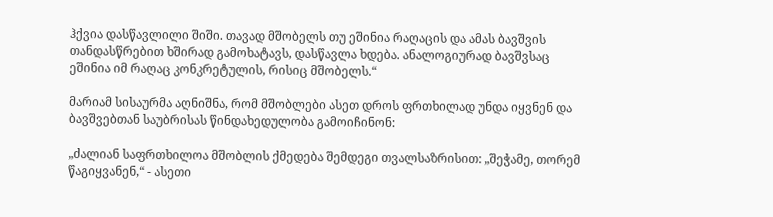ჰქვია დასწავლილი შიში. თავად მშობელს თუ ეშინია რაღაცის და ამას ბავშვის თანდასწრებით ხშირად გამოხატავს, დასწავლა ხდება. ანალოგიურად ბავშვსაც ეშინია იმ რაღაც კონკრეტულის, რისიც მშობელს.“

მარიამ სისაურმა აღნიშნა, რომ მშობლები ასეთ დროს ფრთხილად უნდა იყვნენ და ბავშვებთან საუბრისას წინდახედულობა გამოიჩინონ:

„ძალიან საფრთხილოა მშობლის ქმედება შემდეგი თვალსაზრისით: „შეჭამე, თორემ წაგიყვანენ,“ - ასეთი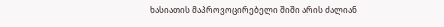ხასიათის მაპროვოცირებელი შიში არის ძალიან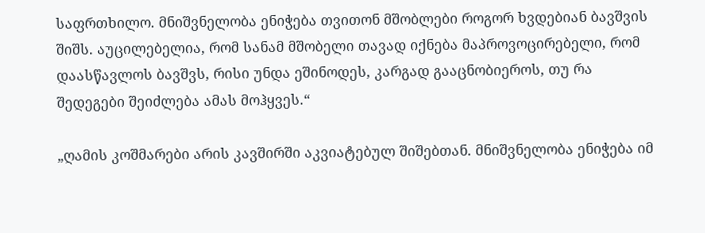საფრთხილო. მნიშვნელობა ენიჭება თვითონ მშობლები როგორ ხვდებიან ბავშვის შიშს. აუცილებელია, რომ სანამ მშობელი თავად იქნება მაპროვოცირებელი, რომ დაასწავლოს ბავშვს, რისი უნდა ეშინოდეს, კარგად გააცნობიეროს, თუ რა შედეგები შეიძლება ამას მოჰყვეს.“

„ღამის კოშმარები არის კავშირში აკვიატებულ შიშებთან. მნიშვნელობა ენიჭება იმ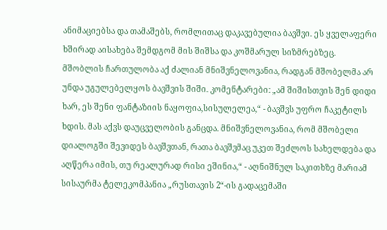ანიმაციებსა და თამაშებს, რომლითაც დაკავებულია ბავშვი. ეს ყველაფერი ხშირად აისახება შემდგომ მის შიშსა და კოშმარულ სიზმრებზეც. მშობლის ჩართულობა აქ ძალიან მნიშვნელოვანია, რადგან მშობელმა არ უნდა უგულებელყოს ბავშვის შიში. კომენტარები: „ამ შიშისთვის შენ დიდი ხარ, ეს შენი ფანტაზიის ნაყოფია,სისულელეა,“ - ბავშვს უფრო ჩაკეტილს ხდის. მას აქვს დაუცველობის განცდა. მნიშვნელოვანია, რომ მშობელი დიალოგში შევიდეს ბავშვთან, რათა ბავშვმაც უკეთ შეძლოს სახელდება და აღწერა იმის, თუ რეალურად რისი ეშინია,“ - აღნიშნულ საკითხზე მარიამ სისაურმა ტელეკომპანია „რუსთავის 2“-ის გადაცემაში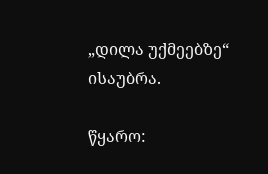„დილა უქმეებზე“ ისაუბრა.

წყარო: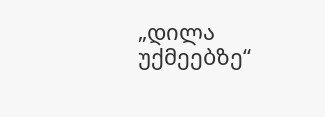„დილა უქმეებზე“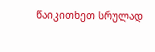წაიკითხეთ სრულად